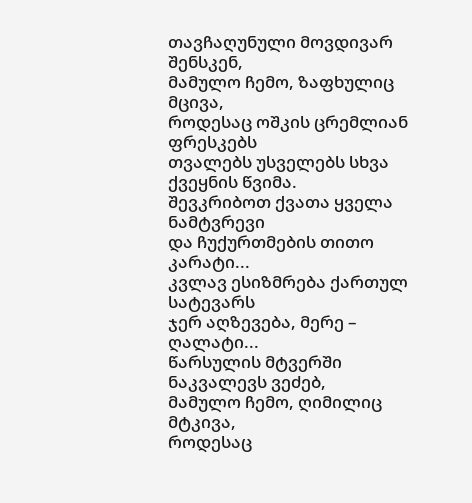თავჩაღუნული მოვდივარ შენსკენ,
მამულო ჩემო, ზაფხულიც მცივა,
როდესაც ოშკის ცრემლიან ფრესკებს
თვალებს უსველებს სხვა ქვეყნის წვიმა.
შევკრიბოთ ქვათა ყველა ნამტვრევი
და ჩუქურთმების თითო კარატი...
კვლავ ესიზმრება ქართულ სატევარს
ჯერ აღზევება, მერე – ღალატი...
წარსულის მტვერში ნაკვალევს ვეძებ,
მამულო ჩემო, ღიმილიც მტკივა,
როდესაც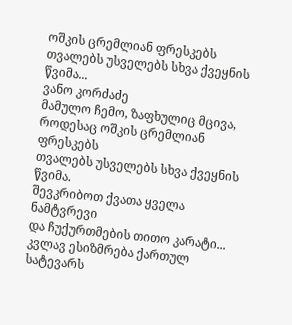ოშკის ცრემლიან ფრესკებს
თვალებს უსველებს სხვა ქვეყნის წვიმა...
ვანო კორძაძე
მამულო ჩემო, ზაფხულიც მცივა,
როდესაც ოშკის ცრემლიან ფრესკებს
თვალებს უსველებს სხვა ქვეყნის წვიმა.
შევკრიბოთ ქვათა ყველა ნამტვრევი
და ჩუქურთმების თითო კარატი...
კვლავ ესიზმრება ქართულ სატევარს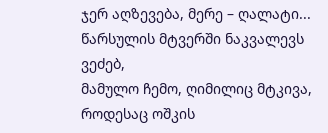ჯერ აღზევება, მერე – ღალატი...
წარსულის მტვერში ნაკვალევს ვეძებ,
მამულო ჩემო, ღიმილიც მტკივა,
როდესაც ოშკის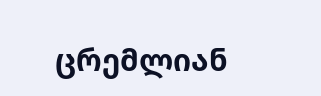ცრემლიან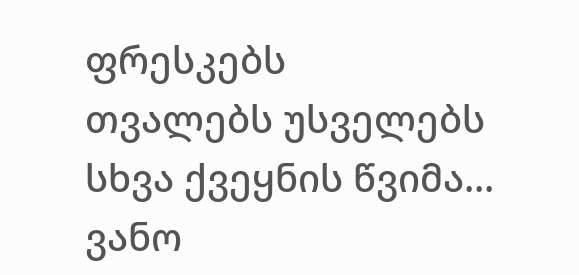ფრესკებს
თვალებს უსველებს სხვა ქვეყნის წვიმა...
ვანო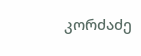კორძაძე